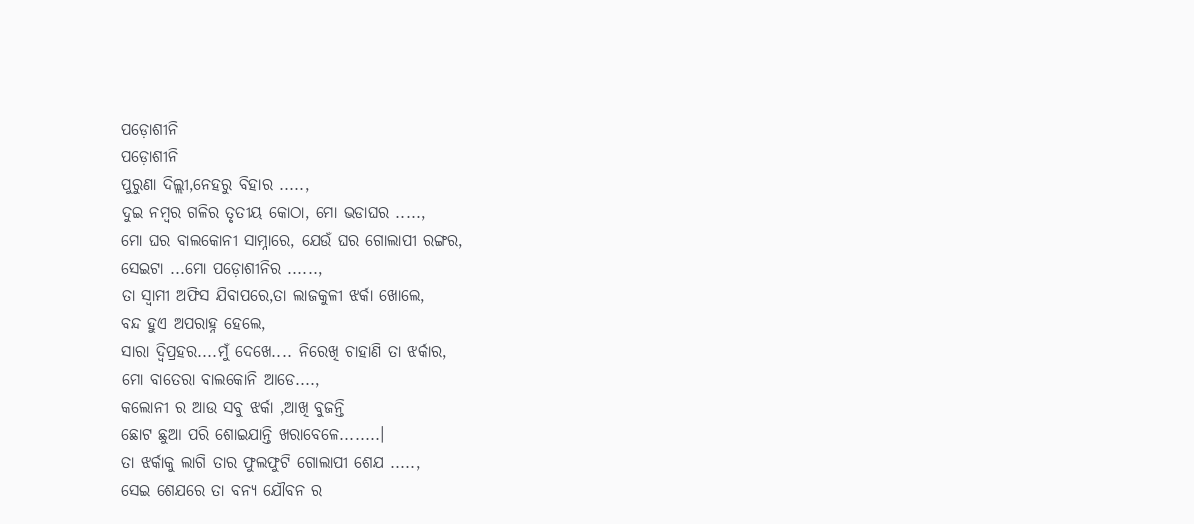ପଡ଼ୋଶୀନି
ପଡ଼ୋଶୀନି
ପୁରୁଣା ଦିଲ୍ଲୀ,ନେହରୁ ବିହାର .....,
ଦୁଇ ନମ୍ବର ଗଳିର ତୃତୀୟ କୋଠା, ମୋ ଭଡାଘର .....,
ମୋ ଘର ବାଲକୋନୀ ସାମ୍ନାରେ, ଯେଉଁ ଘର ଗୋଲାପୀ ରଙ୍ଗର,
ସେଇଟା ...ମୋ ପଡ଼ୋଶୀନିର ......,
ତା ସ୍ୱାମୀ ଅଫିସ ଯିବାପରେ,ତା ଲାଜକୁଳୀ ଝର୍କା ଖୋଲେ,
ବନ୍ଦ ହୁଏ ଅପରାହ୍ନ ହେଲେ,
ସାରା ଦ୍ୱିପ୍ରହର....ମୁଁ ଦେଖେ.... ନିରେଖି ଚାହାଣି ତା ଝର୍କାର,
ମୋ ବାତେରା ବାଲକୋନି ଆଡେ....,
କଲୋନୀ ର ଆଉ ସବୁ ଝର୍କା ,ଆଖି ବୁଜନ୍ତି
ଛୋଟ ଛୁଆ ପରି ଶୋଇଯାନ୍ତି ଖରାବେଳେ........।
ତା ଝର୍କାକୁ ଲାଗି ତାର ଫୁଲଫୁଟି ଗୋଲାପୀ ଶେଯ .....,
ସେଇ ଶେଯରେ ତା ବନ୍ୟ ଯୌବନ ର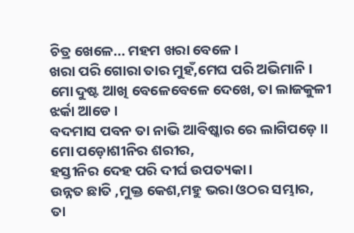ଚିତ୍ର ଖେଳେ... ମହମ ଖରା ବେଳେ ।
ଖରା ପରି ଗୋରା ତାର ମୁହଁ,ମେଘ ପରି ଅଭିମାନି ।
ମୋ ଦୁଷ୍ଟ ଆଖି ବେଳେବେଳେ ଦେଖେ, ତା ଲାଜକୁଳୀ ଝର୍କା ଆଡେ ।
ବଦମାସ ପବନ ତା ନାଭି ଆବିଷ୍କାର ରେ ଲାଗିପଡ଼େ ।।
ମୋ ପଡ଼ୋଶୀନିର ଶରୀର,
ହସ୍ତୀନିର ଦେହ ପରି ଦୀର୍ଘ ଉପତ୍ୟକା ।
ଉନ୍ନତ ଛାତି ,ମୁକ୍ତ କେଶ,ମହୁ ଭରା ଓଠର ସମ୍ଭାର,
ତା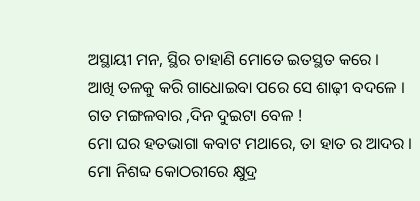ଅସ୍ଥାୟୀ ମନ, ସ୍ଥିର ଚାହାଣି ମୋତେ ଇତସ୍ଥତ କରେ ।
ଆଖି ତଳକୁ କରି ଗାଧୋଇବା ପରେ ସେ ଶାଢ଼ୀ ବଦଳେ ।
ଗତ ମଙ୍ଗଳବାର ,ଦିନ ଦୁଇଟା ବେଳ !
ମୋ ଘର ହତଭାଗା କବାଟ ମଥାରେ, ତା ହାତ ର ଆଦର ।
ମୋ ନିଶବ୍ଦ କୋଠରୀରେ କ୍ଷୁଦ୍ର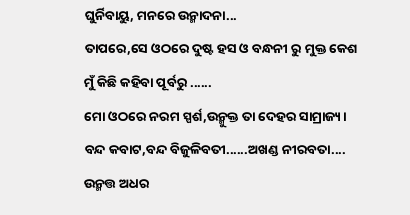ଘୁର୍ନିବାୟୁ, ମନରେ ଉନ୍ମାଦନା...
ତାପରେ,ସେ ଓଠରେ ଦୁଷ୍ଟ ହସ ଓ ବନ୍ଧନୀ ରୁ ମୁକ୍ତ କେଶ
ମୁଁ କିଛି କହିବା ପୂର୍ବରୁ ......
ମୋ ଓଠରେ ନରମ ସ୍ପର୍ଶ,ଉନ୍ମୁକ୍ତ ତା ଦେହର ସାମ୍ରାଜ୍ୟ।
ବନ୍ଦ କବାଟ,ବନ୍ଦ ବିଜୁଳିବତୀ......ଅଖଣ୍ଡ ନୀରବତା....
ଉନ୍ମତ୍ତ ଅଧର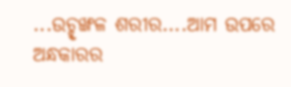...ଉଚ୍ହୃଙ୍ଖଳ ଶରୀର....ଆମ ଉପରେ ଅନ୍ଧକାରର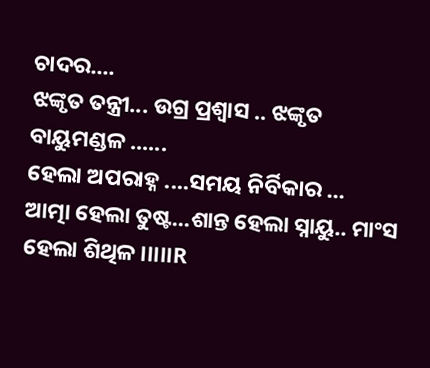ଚାଦର....
ଝଙ୍କୃତ ତନ୍ତ୍ରୀ... ଉଗ୍ର ପ୍ରଶ୍ୱାସ .. ଝଙ୍କୃତ ବାୟୁମଣ୍ଡଳ ......
ହେଲା ଅପରାହ୍ନ ....ସମୟ ନିର୍ବିକାର ...
ଆତ୍ମା ହେଲା ତୁଷ୍ଟ...ଶାନ୍ତ ହେଲା ସ୍ନାୟୁ.. ମାଂସ ହେଲା ଶିଥିଳ ।।।।।R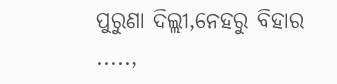ପୁରୁଣା ଦିଲ୍ଲୀ,ନେହରୁ ବିହାର .....,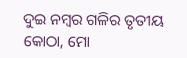ଦୁଇ ନମ୍ବର ଗଳିର ତୃତୀୟ କୋଠା, ମୋ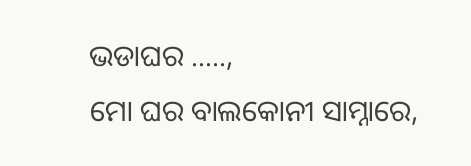ଭଡାଘର .....,
ମୋ ଘର ବାଲକୋନୀ ସାମ୍ନାରେ,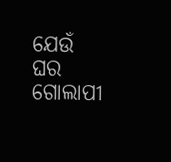ଯେଉଁ ଘର ଗୋଲାପୀ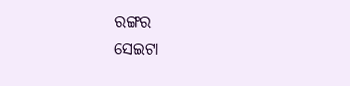ରଙ୍ଗର
ସେଇଟା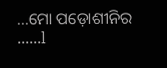...ମୋ ପଡ଼ୋଶୀନିର ......l